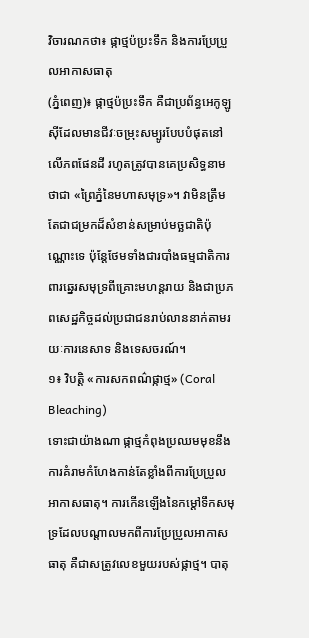វិចារណកថា៖ ផ្កាថ្មប៉ប្រះទឹក និងការប្រែប្រួលអាកាសធាតុ
(ភ្នំពេញ)៖ ផ្កាថ្មប៉ប្រះទឹក គឺជាប្រព័ន្ធអេកូឡូស៊ីដែលមានជីវៈចម្រុះសម្បូរបែបបំផុតនៅលើភពផែនដី រហូតត្រូវបានគេប្រសិទ្ធនាមថាជា «ព្រៃភ្នំនៃមហាសមុទ្រ»។ វាមិនត្រឹមតែជាជម្រកដ៏សំខាន់សម្រាប់មច្ឆជាតិប៉ុណ្ណោះទេ ប៉ុន្តែថែមទាំងជារបាំងធម្មជាតិការពារឆ្នេរសមុទ្រពីគ្រោះមហន្តរាយ និងជាប្រភពសេដ្ឋកិច្ចដល់ប្រជាជនរាប់លាននាក់តាមរយៈការនេសាទ និងទេសចរណ៍។
១៖ វិបត្តិ «ការសកពណ៌ផ្កាថ្ម» (Coral Bleaching)
ទោះជាយ៉ាងណា ផ្កាថ្មកំពុងប្រឈមមុខនឹងការគំរាមកំហែងកាន់តែខ្លាំងពីការប្រែប្រួលអាកាសធាតុ។ ការកើនឡើងនៃកម្តៅទឹកសមុទ្រដែលបណ្តាលមកពីការប្រែប្រួលអាកាសធាតុ គឺជាសត្រូវលេខមួយរបស់ផ្កាថ្ម។ បាតុ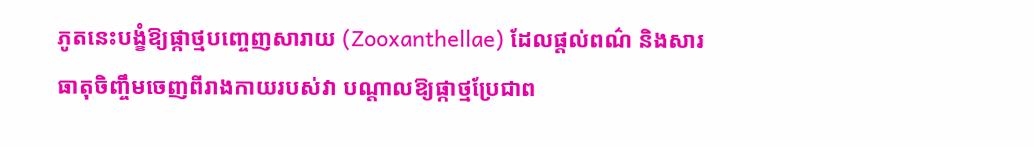ភូតនេះបង្ខំឱ្យផ្កាថ្មបញ្ចេញសារាយ (Zooxanthellae) ដែលផ្តល់ពណ៌ និងសារធាតុចិញ្ចឹមចេញពីរាងកាយរបស់វា បណ្តាលឱ្យផ្កាថ្មប្រែជាព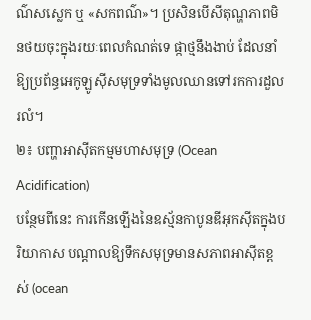ណ៌សស្លេក ឬ «សកពណ៌»។ ប្រសិនបើសីតុណ្ហភាពមិនថយចុះក្នុងរយៈពេលកំណត់ទេ ផ្កាថ្មនឹងងាប់ ដែលនាំឱ្យប្រព័ន្ធអេកូឡូស៊ីសមុទ្រទាំងមូលឈានទៅរកការដួលរលំ។
២៖ បញ្ហាអាស៊ីតកម្មមហាសមុទ្រ (Ocean Acidification)
បន្ថែមពីនេះ ការកើនឡើងនៃឧស្ម័នកាបូនឌីអុកស៊ីតក្នុងបរិយាកាស បណ្តាលឱ្យទឹកសមុទ្រមានសភាពអាស៊ីតខ្ពស់ (ocean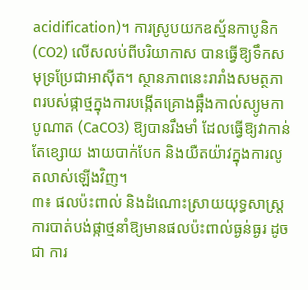acidification)។ ការស្រូបយកឧស្ម័នកាបូនិក (CO2) លើសលប់ពីបរិយាកាស បានធ្វើឱ្យទឹកសមុទ្រប្រែជាអាស៊ីត។ ស្ថានភាពនេះរារាំងសមត្ថភាពរបស់ផ្កាថ្មក្នុងការបង្កើតគ្រោងឆ្អឹងកាល់ស្យូមកាបូណាត (CaCO3) ឱ្យបានរឹងមាំ ដែលធ្វើឱ្យវាកាន់តែខ្សោយ ងាយបាក់បែក និងយឺតយ៉ាវក្នុងការលូតលាស់ឡើងវិញ។
៣៖ ផលប៉ះពាល់ និងដំណោះស្រាយយុទ្ធសាស្ត្រ
ការបាត់បង់ផ្កាថ្មនាំឱ្យមានផលប៉ះពាល់ធ្ងន់ធ្ងរ ដូចជា ការ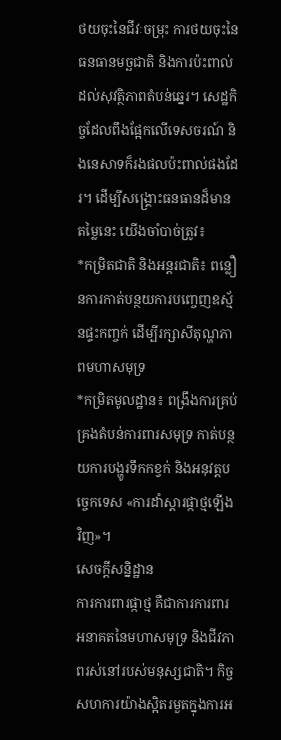ថយចុះនៃជីវៈចម្រុះ ការថយចុះនៃធនធានមច្ឆជាតិ និងការប៉ះពាល់ដល់សុវត្ថិភាពតំបន់ឆ្នេរ។ សេដ្ឋកិច្ចដែលពឹងផ្អែកលើទេសចរណ៍ និងនេសាទក៏រងផលប៉ះពាល់ផងដែរ។ ដើម្បីសង្គ្រោះធនធានដ៏មានតម្លៃនេះ យើងចាំបាច់ត្រូវ៖
*កម្រិតជាតិ និងអន្តរជាតិ៖ ពន្លឿនការកាត់បន្ថយការបញ្ចេញឧស្ម័នផ្ទះកញ្ចក់ ដើម្បីរក្សាសីតុណ្ហភាពមហាសមុទ្រ
*កម្រិតមូលដ្ឋាន៖ ពង្រឹងការគ្រប់គ្រងតំបន់ការពារសមុទ្រ កាត់បន្ថយការបង្ហូរទឹកកខ្វក់ និងអនុវត្តបច្ចេកទេស «ការដាំស្តារផ្កាថ្មឡើងវិញ»។
សេចក្តីសន្និដ្ឋាន
ការការពារផ្កាថ្ម គឺជាការការពារអនាគតនៃមហាសមុទ្រ និងជីវភាពរស់នៅរបស់មនុស្សជាតិ។ កិច្ចសហការយ៉ាងស្អិតរមួតក្នុងការអ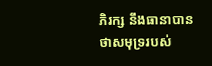ភិរក្ស នឹងធានាបានថាសមុទ្ររបស់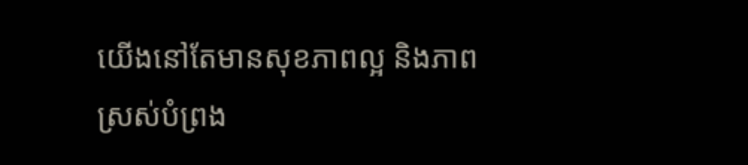យើងនៅតែមានសុខភាពល្អ និងភាពស្រស់បំព្រង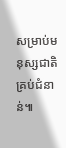សម្រាប់មនុស្សជាតិគ្រប់ជំនាន់៕